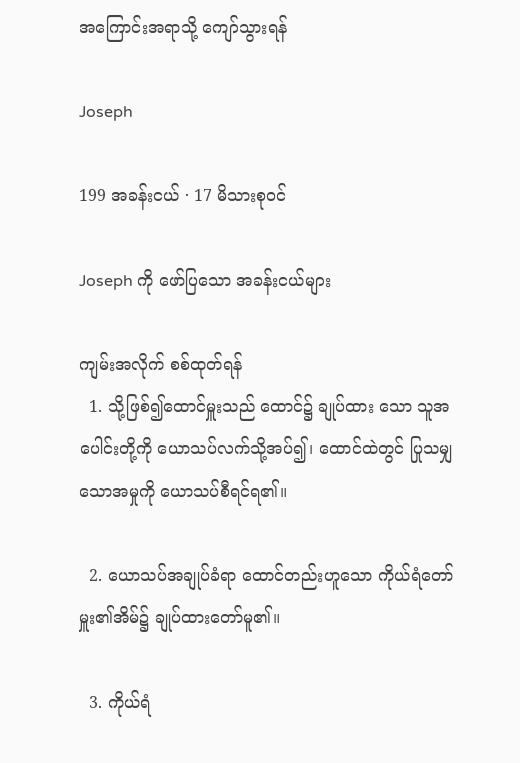အကြောင်းအရာသို့ ကျော်သွားရန်

Joseph

199 အခန်းငယ် · 17 မိသားစုဝင်

Joseph ကို ဖော်ပြသော အခန်းငယ်များ

ကျမ်းအလိုက် စစ်ထုတ်ရန်
  1. သို့ဖြစ်၍ထောင်မှူးသည် ထောင်၌ ချုပ်ထား သော သူအပေါင်းတို့ကို ယောသပ်လက်သို့အပ်၍၊ ထောင်ထဲတွင် ပြုသမျှသောအမှုကို ယောသပ်စီရင်ရ၏။

  2. ယောသပ်အချုပ်ခံရာ ထောင်တည်းဟူသော ကိုယ်ရံတော်မှူး၏အိမ်၌ ချုပ်ထားတော်မူ၏။

  3. ကိုယ်ရံ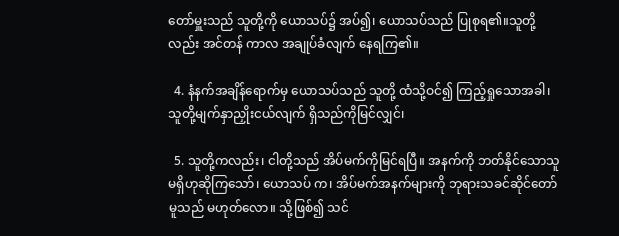တော်မှူးသည် သူတို့ကို ယောသပ်၌ အပ်၍၊ ယောသပ်သည် ပြုစုရ၏။သူတို့လည်း အင်တန် ကာလ အချုပ်ခံလျက် နေရကြ၏။

  4. နံနက်အချိန်ရောက်မှ ယောသပ်သည် သူတို့ ထံသို့ဝင်၍ ကြည့်ရှုသောအခါ၊ သူတို့မျက်နှာညှိုးငယ်လျက် ရှိသည်ကိုမြင်လျှင်၊

  5. သူတို့ကလည်း၊ ငါတို့သည် အိပ်မက်ကိုမြင်ရပြီ။ အနက်ကို ဘတ်နိုင်သောသူ မရှိဟုဆိုကြသော်၊ ယောသပ် က၊ အိပ်မက်အနက်များကို ဘုရားသခင်ဆိုင်တော်မူသည် မဟုတ်လော။ သို့ဖြစ်၍ သင်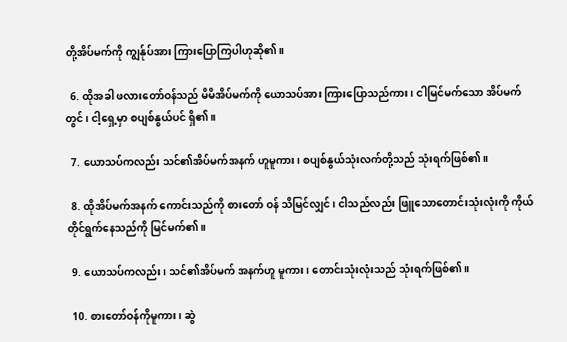တို့အိပ်မက်ကို ကျွန်ုပ်အား ကြားပြောကြပါဟုဆို၏။

  6. ထိုအခါ ဖလားတော်ဝန်သည် မိမိအိပ်မက်ကို ယောသပ်အား ကြားပြောသည်ကား၊ ငါမြင်မက်သော အိပ်မက်တွင်၊ ငါ့ရှေ့မှာ စပျစ်နွယ်ပင် ရှိ၏။

  7. ယောသပ်ကလည်း သင်၏အိပ်မက်အနက် ဟူမူကား၊ စပျစ်နွယ်သုံးလက်တို့သည် သုံးရက်ဖြစ်၏။

  8. ထိုအိပ်မက်အနက် ကောင်းသည်ကို စားတော် ဝန် သိမြင်လျှင်၊ ငါသည်လည်း ဖြူသောတောင်းသုံးလုံးကို ကိုယ်တိုင်ရွက်နေသည်ကို မြင်မက်၏။

  9. ယောသပ်ကလည်း၊ သင်၏အိပ်မက် အနက်ဟူ မူကား၊ တောင်းသုံးလုံးသည် သုံးရက်ဖြစ်၏။

  10. စားတော်ဝန်ကိုမူကား၊ ဆွဲ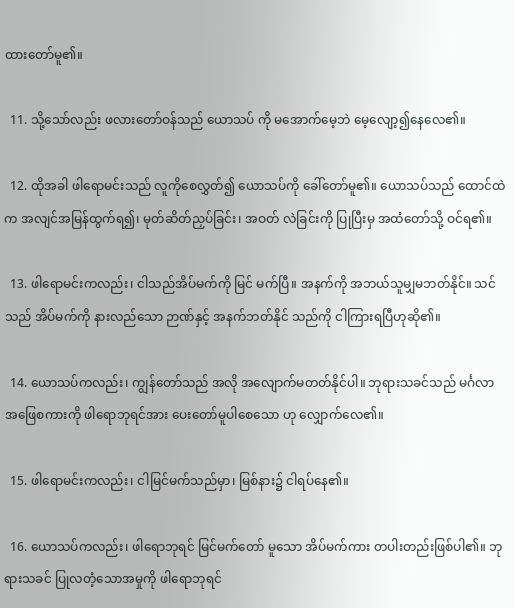ထားတော်မူ၏။

  11. သို့သော်လည်း ဖလားတော်ဝန်သည် ယောသပ် ကို မအောက်မေ့ဘဲ မေ့လျော့၍နေလေ၏။

  12. ထိုအခါ ဖါရောမင်းသည် လူကိုစေလွှတ်၍ ယောသပ်ကို ခေါ်တော်မူ၏။ ယောသပ်သည် ထောင်ထဲ က အလျင်အမြန်ထွက်ရ၍၊ မုတ်ဆိတ်ညှပ်ခြင်း၊ အဝတ် လဲခြင်းကို ပြုပြီးမှ အထံတော်သို့ ဝင်ရ၏။

  13. ဖါရောမင်းကလည်း၊ ငါသည်အိပ်မက်ကို မြင် မက်ပြီ။ အနက်ကို အဘယ်သူမျှမဘတ်နိုင်။ သင်သည် အိပ်မက်ကို နားလည်သော ဉာဏ်နှင့် အနက်ဘတ်နိုင် သည်ကို ငါကြားရပြီဟုဆို၏။

  14. ယောသပ်ကလည်း၊ ကျွန်တော်သည် အလို အလျောက်မတတ်နိုင်ပါ။ ဘုရားသခင်သည် မင်္ဂလာ အဖြေစကားကို ဖါရောဘုရင်အား ပေးတော်မူပါစေသော ဟု လျှောက်လေ၏။

  15. ဖါရောမင်းကလည်း၊ ငါမြင်မက်သည်မှာ၊ မြစ်နား၌ ငါရပ်နေ၏။

  16. ယောသပ်ကလည်း၊ ဖါရောဘုရင် မြင်မက်တော် မူသော အိပ်မက်ကား တပါးတည်းဖြစ်ပါ၏။ ဘုရားသခင် ပြုလတံ့သောအမှုကို ဖါရောဘုရင်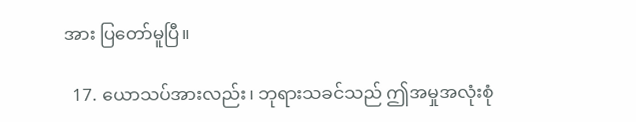အား ပြတော်မူပြီ။

  17. ယောသပ်အားလည်း၊ ဘုရားသခင်သည် ဤအမှုအလုံးစုံ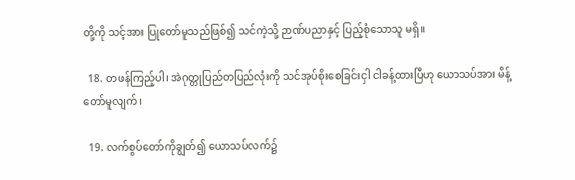တို့ကို သင့်အား ပြုတော်မူသည်ဖြစ်၍ သင်ကဲ့သို့ ဉာဏ်ပညာနှင့် ပြည့်စုံသောသူ မရှိ။

  18. တဖန်ကြည့်ပါ၊ အဲဂုတ္တုပြည်တပြည်လုံးကို သင်အုပ်စိုးစေခြင်းငှါ ငါခန့်ထားပြီဟု ယောသပ်အား မိန့်တော်မူလျက်၊

  19. လက်စွပ်တော်ကိုချွတ်၍ ယောသပ်လက်၌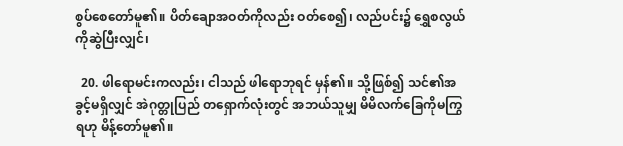စွပ်စေတော်မူ၏။ ပိတ်ချောအဝတ်ကိုလည်း ဝတ်စေ၍၊ လည်ပင်း၌ ရွှေစလွယ်ကိုဆွဲပြီးလျှင်၊

  20. ဖါရောမင်းကလည်း၊ ငါသည် ဖါရောဘုရင် မှန်၏။ သို့ဖြစ်၍ သင်၏အခွင့်မရှိလျှင် အဲဂုတ္တုပြည် တရှောက်လုံးတွင် အဘယ်သူမျှ မိမိလက်ခြေကိုမကြွရဟု မိန့်တော်မူ၏။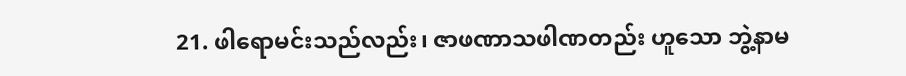21. ဖါရောမင်းသည်လည်း၊ ဇာဖဏာသဖါဏတည်း ဟူသော ဘွဲ့နာမ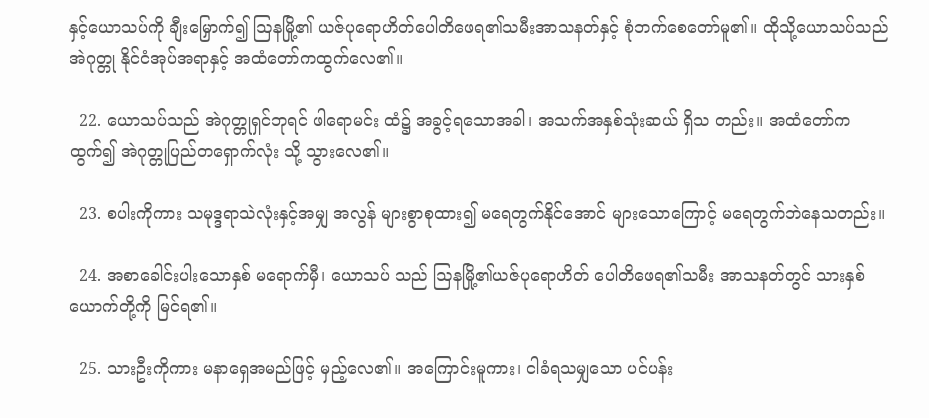နှင့်ယောသပ်ကို ချီးမြှောက်၍ ဩနမြို့၏ ယဇ်ပုရောဟိတ်ပေါတိဖေရ၏သမီးအာသနတ်နှင့် စုံဘက်စေတော်မူ၏။ ထိုသို့ယောသပ်သည် အဲဂုတ္တု နိုင်ငံအုပ်အရာနှင့် အထံတော်ကထွက်လေ၏။

  22. ယောသပ်သည် အဲဂုတ္တုရှင်ဘုရင် ဖါရောမင်း ထံ၌ အခွင့်ရသောအခါ၊ အသက်အနှစ်သုံးဆယ် ရှိသ တည်း။ အထံတော်ကထွက်၍ အဲဂုတ္တုပြည်တရှောက်လုံး သို့ သွားလေ၏။

  23. စပါးကိုကား သမုဒ္ဒရာသဲလုံးနှင့်အမျှ အလွန် များစွာစုထား၍ မရေတွက်နိုင်အောင် များသောကြောင့် မရေတွက်ဘဲနေသတည်း။

  24. အစာခေါင်းပါးသောနှစ် မရောက်မှီ၊ ယောသပ် သည် ဩနမြို့၏ယဇ်ပုရောဟိတ် ပေါတိဖေရ၏သမီး အာသနတ်တွင် သားနှစ်ယောက်တို့ကို မြင်ရ၏။

  25. သားဦးကိုကား မနာရှေအမည်ဖြင့် မှည့်လေ၏။ အကြောင်းမူကား၊ ငါခံရသမျှသော ပင်ပန်း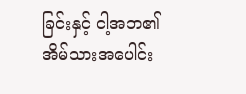ခြင်းနှင့် ငါ့အဘ၏ အိမ်သားအပေါင်း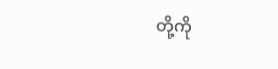တို့ကို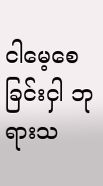ငါမေ့စေခြင်းငှါ ဘုရားသ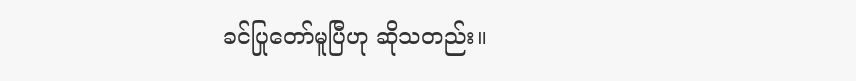ခင်ပြုတော်မူပြီဟု ဆိုသတည်း။